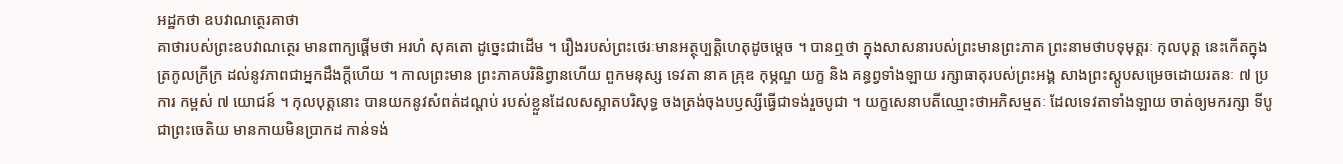អដ្ឋកថា ឧបវាណត្ថេរគាថា
គាថារបស់ព្រះឧបវាណត្ថេរ មានពាក្យផ្តើមថា អរហំ សុគតោ ដូច្នេះជាដើម ។ រឿងរបស់ព្រះថេរៈមានអត្ថុប្បត្តិហេតុដូចម្តេច ។ បានឮថា ក្នុងសាសនារបស់ព្រះមានព្រះភាគ ព្រះនាមថាបទុមុត្តរៈ កុលបុត្ត នេះកើតក្នុងត្រកូលក្រីក្រ ដល់នូវភាពជាអ្នកដឹងក្តីហើយ ។ កាលព្រះមាន ព្រះភាគបរិនិព្វានហើយ ពួកមនុស្ស ទេវតា នាគ គ្រុឌ កុម្ភណ្ឌ យក្ខ និង គន្ធព្វទាំងឡាយ រក្សាធាតុរបស់ព្រះអង្គ សាងព្រះស្តូបសម្រេចដោយរតនៈ ៧ ប្រការ កម្ពស់ ៧ យោជន៍ ។ កុលបុត្តនោះ បានយកនូវសំពត់ដណ្តប់ របស់ខ្លួនដែលសស្អាតបរិសុទ្ធ ចងត្រង់ចុងបឫស្សីធ្វើជាទង់រួចបូជា ។ យក្ខសេនាបតីឈ្មោះថាអភិសម្មតៈ ដែលទេវតាទាំងឡាយ ចាត់ឲ្យមករក្សា ទីបូជាព្រះចេតិយ មានកាយមិនប្រាកដ កាន់ទង់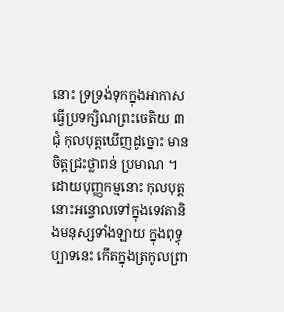នោះ ទ្រទ្រង់ទុកក្នុងអាកាស ធ្វើប្រទក្សិណព្រះចេតិយ ៣ ជុំ កុលបុត្តឃើញដូច្នោះ មានចិត្តជ្រះថ្លាពន់ ប្រមាណ ។ ដោយបុញ្ញកម្មនោះ កុលបុត្តនោះអន្ទោលទៅក្នុងទេវតានិងមនុស្សទាំងឡាយ ក្នុងពុទ្ធុប្បាទនេះ កើតក្នុងត្រកូលព្រា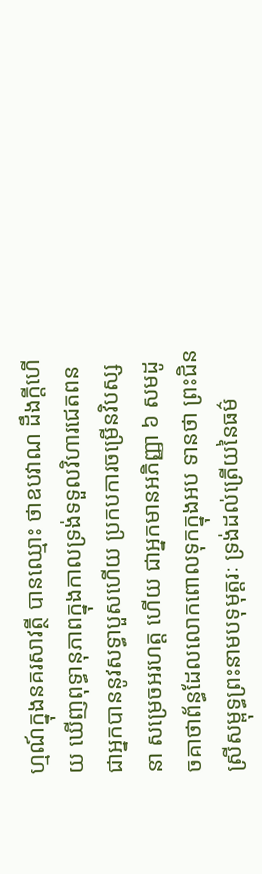ហ្មណ៍ក្នុងនគរសាវត្ថី បានឈ្មោះ ថាឧបវាណ ដឹងក្តីហើយ ឃើញពុទ្ធានុភាពក្នុងកាលទ្រង់ទទួលវិហារជេតពន ជាអ្នកបាននូវសទ្ធាបួសហើយ ប្រកបការចម្រើនវិបស្សនា សម្រេចអរហត្ត ហើយ ជាអ្នកមានអភិញ្ញា ៦ សមដូចគាថាព័ន្ធដែលលោកពោលទុកក្នុងអប ទានថា ព្រះជិនស្រីសម្ពុទ្ធព្រះនាមបទុមុត្តរៈ ទ្រង់ដល់ត្រើយនៃធម៌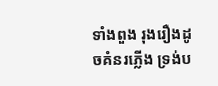ទាំងពួង រុងរឿងដូចគំនរភ្លើង ទ្រង់ប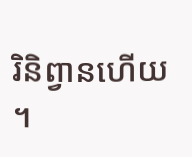រិនិព្វានហើយ ។